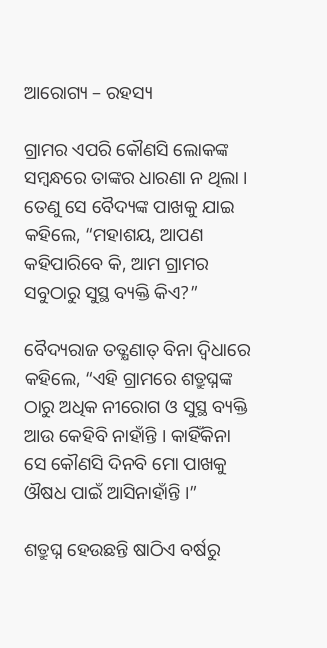ଆରୋଗ୍ୟ – ରହସ୍ୟ

ଗ୍ରାମର ଏପରି କୌଣସି ଲୋକଙ୍କ ସମ୍ବନ୍ଧରେ ତାଙ୍କର ଧାରଣା ନ ଥିଲା । ତେଣୁ ସେ ବୈଦ୍ୟଙ୍କ ପାଖକୁ ଯାଇ କହିଲେ, “ମହାଶୟ, ଆପଣ କହିପାରିବେ କି, ଆମ ଗ୍ରାମର ସବୁଠାରୁ ସୁସ୍ଥ ବ୍ୟକ୍ତି କିଏ?”

ବୈଦ୍ୟରାଜ ତତ୍କ୍ଷଣାତ୍ ବିନା ଦ୍ୱିଧାରେ କହିଲେ, “ଏହି ଗ୍ରାମରେ ଶତ୍ରୁଘ୍ନଙ୍କ ଠାରୁ ଅଧିକ ନୀରୋଗ ଓ ସୁସ୍ଥ ବ୍ୟକ୍ତି ଆଉ କେହିବି ନାହାଁନ୍ତି । କାହିଁକିନା ସେ କୌଣସି ଦିନବି ମୋ ପାଖକୁ ଔଷଧ ପାଇଁ ଆସିନାହାଁନ୍ତି ।”

ଶତ୍ରୁଘ୍ନ ହେଉଛନ୍ତି ଷାଠିଏ ବର୍ଷରୁ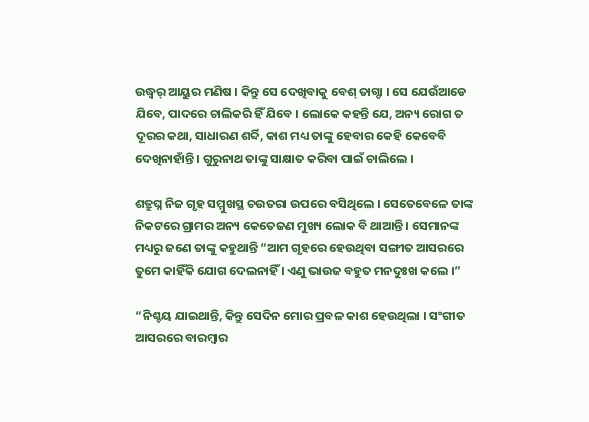ଉଦ୍ଧ୍ୱର୍ ଆୟୁର ମଣିଷ । କିନ୍ତୁ ସେ ଦେଖିବାକୁ ବେଶ୍ ତାଗ୍ଡା । ସେ ଯେଉଁଆଡେ ଯିବେ, ପାଦରେ ଚାଲିକରି ହିଁ ଯିବେ । ଲୋକେ କହନ୍ତି ଯେ, ଅନ୍ୟ ରୋଗ ତ ଦୂରର କଥା, ସାଧାରଣ ଶର୍ବ୍ଦି, କାଶ ମଧ୍ୟ ତାଙ୍କୁ ହେବାର କେହି କେବେବି ଦେଖିନାହାଁନ୍ତି । ଗୁରୁନାଥ ତାଙ୍କୁ ସାକ୍ଷାତ କରିବା ପାଇଁ ଚାଲିଲେ ।

ଶତ୍ରୁଘ୍ନ ନିଜ ଗୃହ ସମ୍ମୁଖସ୍ଥ ଚଉତରା ଉପରେ ବସିଥିଲେ । ସେତେବେଳେ ତାଙ୍କ ନିକଟରେ ଗ୍ରାମର ଅନ୍ୟ କେତେଜଣ ମୁଖ୍ୟ ଲୋକ ବି ଥାଆନ୍ତି । ସେମାନଙ୍କ ମଧ୍ୟରୁ ଜଣେ ତାଙ୍କୁ କହୁଥାନ୍ତି “ଆମ ଗୃହରେ ହେଉଥିବା ସଙ୍ଗୀତ ଆସରରେ ତୁମେ କାହିଁକି ଯୋଗ ଦେଲନାହିଁ । ଏଣୁ ଭାଉଜ ବହୁତ ମନଦୁଃଖ କଲେ ।”

“ନିଶ୍ଚୟ ଯାଇଥାନ୍ତି, କିନ୍ତୁ ସେଦିନ ମୋର ପ୍ରବଳ କାଶ ହେଉଥିଲା । ସଂଗୀତ ଆସରରେ ବାରମ୍ବାର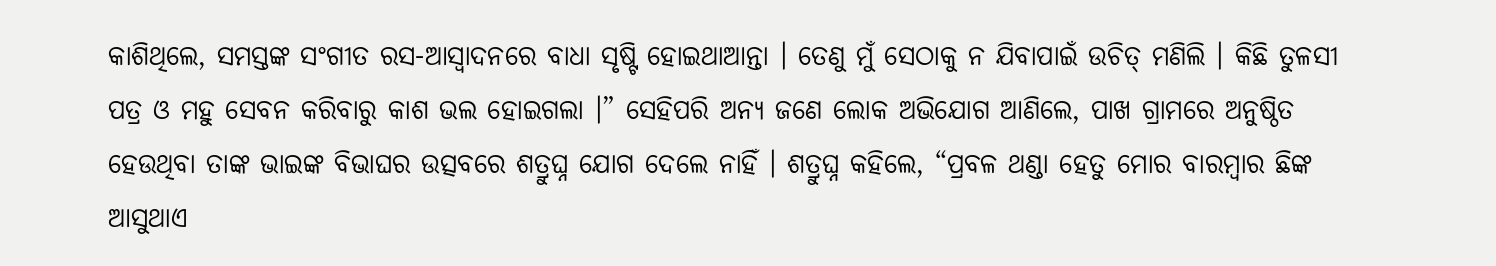କାଶିଥିଲେ, ସମସ୍ତଙ୍କ ସଂଗୀତ ରସ-ଆସ୍ୱାଦନରେ ବାଧା ସୃଷ୍ଟି ହୋଇଥାଆନ୍ତା । ତେଣୁ ମୁଁ ସେଠାକୁ ନ ଯିବାପାଇଁ ଉଚିତ୍ ମଣିଲି । କିଛି ତୁଳସୀ ପତ୍ର ଓ ମହୁ ସେବନ କରିବାରୁ କାଶ ଭଲ ହୋଇଗଲା ।” ସେହିପରି ଅନ୍ୟ ଜଣେ ଲୋକ ଅଭିଯୋଗ ଆଣିଲେ, ପାଖ ଗ୍ରାମରେ ଅନୁଷ୍ଠିତ ହେଉଥିବା ତାଙ୍କ ଭାଇଙ୍କ ବିଭାଘର ଉତ୍ସବରେ ଶତ୍ରୁଘ୍ନ ଯୋଗ ଦେଲେ ନାହିଁ । ଶତ୍ରୁଘ୍ନ କହିଲେ, “ପ୍ରବଳ ଥଣ୍ଡା ହେତୁ ମୋର ବାରମ୍ବାର ଛିଙ୍କ ଆସୁଥାଏ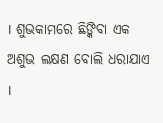। ଶୁଭକାମରେ ଛିଙ୍କିବା ଏକ ଅଶୁଭ ଲକ୍ଷଣ ବୋଲି ଧରାଯାଏ ।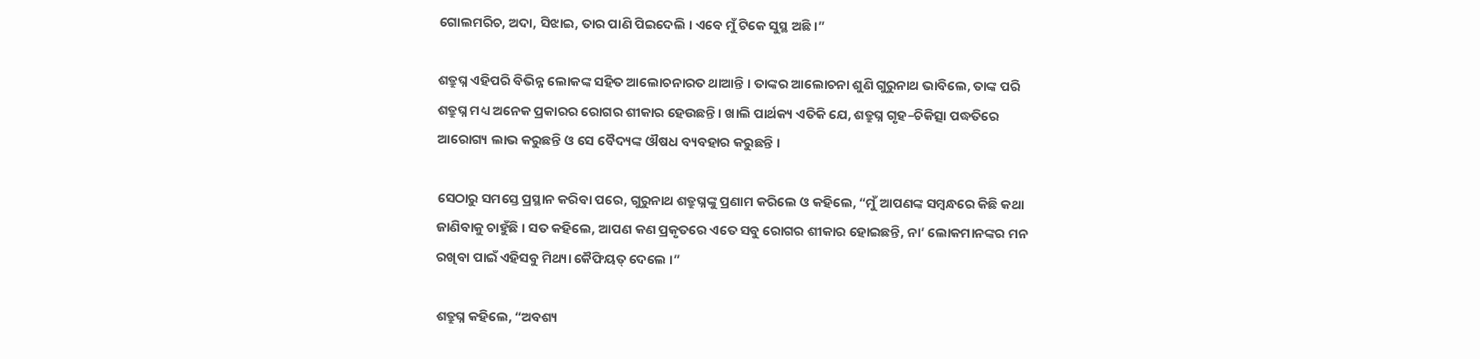ଗୋଲମରିଚ, ଅଦା, ସିଝାଇ, ତାର ପାଣି ପିଇଦେଲି । ଏବେ ମୁଁ ଟିକେ ସୁସ୍ଥ ଅଛି ।”

ଶତ୍ରୁଘ୍ନ ଏହିପରି ବିଭିନ୍ନ ଲୋକଙ୍କ ସହିତ ଆଲୋଚନାରତ ଥାଆନ୍ତି । ତାଙ୍କର ଆଲୋଚନା ଶୁଣି ଗୁରୁନାଥ ଭାବିଲେ, ତାଙ୍କ ପରି ଶତ୍ରୁଘ୍ନ ମଧ୍ୟ ଅନେକ ପ୍ରକାରର ରୋଗର ଶୀକାର ହେଉଛନ୍ତି । ଖାଲି ପାର୍ଥକ୍ୟ ଏତିକି ଯେ, ଶତ୍ରୁଘ୍ନ ଗୃହ–ଚିକିତ୍ସା ପଦ୍ଧତିରେ ଆରୋଗ୍ୟ ଲାଭ କରୁଛନ୍ତି ଓ ସେ ବୈଦ୍ୟଙ୍କ ଔଷଧ ବ୍ୟବହାର କରୁଛନ୍ତି ।

ସେଠାରୁ ସମସ୍ତେ ପ୍ରସ୍ଥାନ କରିବା ପରେ, ଗୁରୁନାଥ ଶତ୍ରୁଘ୍ନଙ୍କୁ ପ୍ରଣାମ କରିଲେ ଓ କହିଲେ, “ମୁଁ ଆପଣଙ୍କ ସମ୍ବନ୍ଧରେ କିଛି କଥା ଜାଣିବାକୁ ଚାହୁଁଛି । ସତ କହିଲେ, ଆପଣ କଣ ପ୍ରକୃତରେ ଏତେ ସବୁ ରୋଗର ଶୀକାର ହୋଇଛନ୍ତି, ନା’ ଲୋକମାନଙ୍କର ମନ ରଖିବା ପାଇଁ ଏହିସବୁ ମିଥ୍ୟା କୈଫିୟତ୍ ଦେଲେ ।”

ଶତ୍ରୁଘ୍ନ କହିଲେ, “ଅବଶ୍ୟ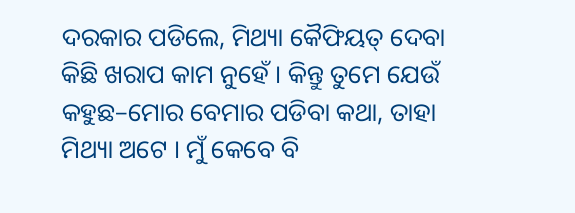ଦରକାର ପଡିଲେ, ମିଥ୍ୟା କୈଫିୟତ୍ ଦେବା କିଛି ଖରାପ କାମ ନୁହେଁ । କିନ୍ତୁ ତୁମେ ଯେଉଁ କହୁଛ–ମୋର ବେମାର ପଡିବା କଥା, ତାହା ମିଥ୍ୟା ଅଟେ । ମୁଁ କେବେ ବି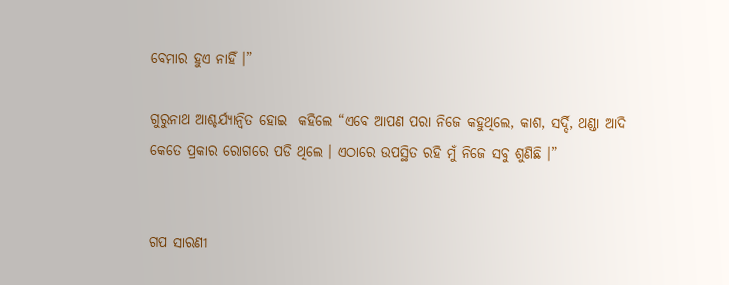ବେମାର ହୁଏ ନାହିଁ ।”

ଗୁରୁନାଥ ଆଶ୍ଚର୍ଯ୍ୟାନ୍ୱିତ ହୋଇ  କହିଲେ “ଏବେ ଆପଣ ପରା ନିଜେ କହୁଥିଲେ, କାଶ, ସର୍ଦ୍ଦି, ଥଣ୍ଡା ଆଦି କେତେ ପ୍ରକାର ରୋଗରେ ପଡି ଥିଲେ । ଏଠାରେ ଉପସ୍ଥିତ ରହି ମୁଁ ନିଜେ ସବୁ ଶୁଣିଛି ।”


ଗପ ସାରଣୀ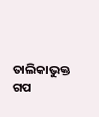ତାଲିକାଭୁକ୍ତ ଗପ